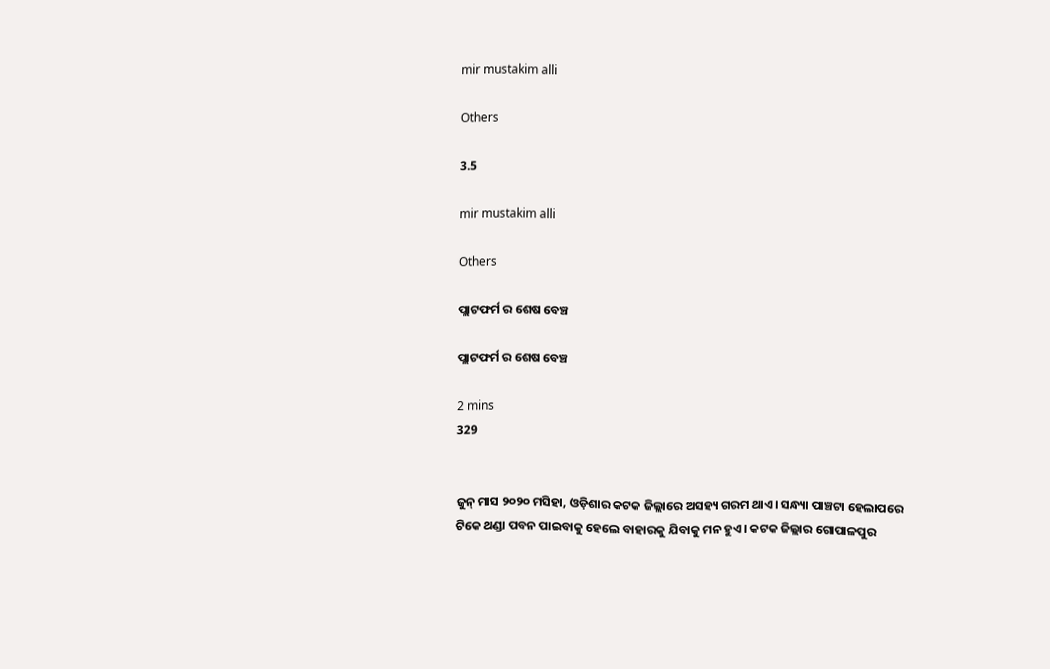mir mustakim alli

Others

3.5

mir mustakim alli

Others

ପ୍ଲାଟଫର୍ମ ର ଶେଷ ବେଞ୍ଚ

ପ୍ଲାଟଫର୍ମ ର ଶେଷ ବେଞ୍ଚ

2 mins
329


ଜୁନ୍ ମାସ ୨୦୨୦ ମସିହା, ଓଡ଼ିଶାର କଟକ ଜିଲ୍ଲାରେ ଅସହ୍ୟ ଗରମ ଥାଏ। ସନ୍ଧ୍ୟା ପାଞ୍ଚଟା ହେଲାପରେ ଟିକେ ଥଣ୍ଡା ପବନ ପାଇବାକୁ ହେଲେ ବାହାରକୁ ଯିବାକୁ ମନ ହୁଏ। କଟକ ଜିଲ୍ଲାର ଗୋପାଳପୁର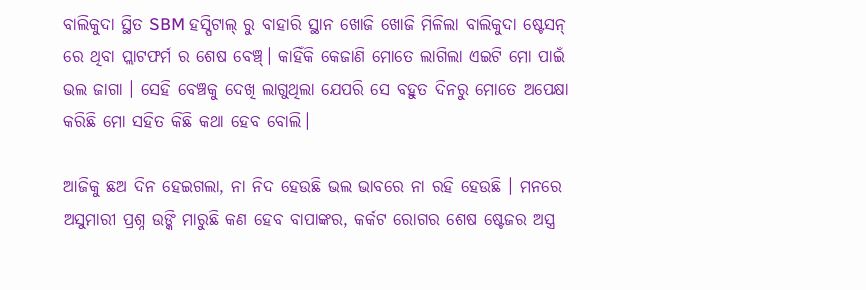ବାଲିକୁଦା ସ୍ଥିତ SBM ହସ୍ପିଟାଲ୍ ରୁ ବାହାରି ସ୍ଥାନ ଖୋଜି ଖୋଜି ମିଳିଲା ବାଲିକୁଦା ଷ୍ଟେସନ୍ ରେ ଥିବା ପ୍ଲାଟଫର୍ମ ର ଶେଷ ବେଞ୍ଚ୍। କାହିଁକି କେଜାଣି ମୋତେ ଲାଗିଲା ଏଇଟି ମୋ ପାଇଁ ଭଲ ଜାଗା । ସେହି ବେଞ୍ଚକୁ ଦେଖି ଲାଗୁଥିଲା ଯେପରି ସେ ବହୁତ ଦିନରୁ ମୋତେ ଅପେକ୍ଷା କରିଛି ମୋ ସହିତ କିଛି କଥା ହେବ ବୋଲି।

ଆଜିକୁ ଛଅ ଦିନ ହେଇଗଲା, ନା ନିଦ ହେଉଛି ଭଲ ଭାବରେ ନା ରହି ହେଉଛି । ମନରେ ଅସୁମାରୀ ପ୍ରଶ୍ନ ଉଙ୍କି ମାରୁଛି କଣ ହେବ ବାପାଙ୍କର, କର୍କଟ ରୋଗର ଶେଷ ଷ୍ଟେଜର ଅସ୍ତ୍ର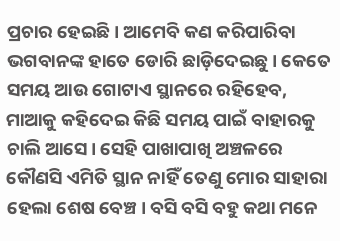ପ୍ରଚାର ହେଇଛି। ଆମେବି କଣ କରିପାରିବା ଭଗବାନଙ୍କ ହାତେ ଡୋରି ଛାଡ଼ିଦେଇଛୁ। କେତେ ସମୟ ଆଉ ଗୋଟାଏ ସ୍ଥାନରେ ରହିହେବ, ମାଆକୁ କହିଦେଇ କିଛି ସମୟ ପାଇଁ ବାହାରକୁ ଚାଲି ଆସେ। ସେହି ପାଖାପାଖି ଅଞ୍ଚଳରେ କୌଣସି ଏମିତି ସ୍ଥାନ ନାହିଁ ତେଣୁ ମୋର ସାହାରା ହେଲା ଶେଷ ବେଞ୍ଚ। ବସି ବସି ବହୁ କଥା ମନେ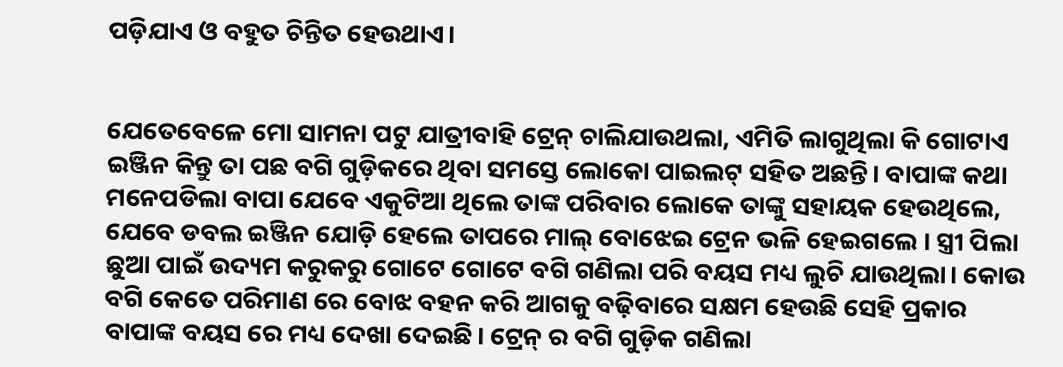ପଡ଼ିଯାଏ ଓ ବହୁତ ଚିନ୍ତିତ ହେଉଥାଏ।


ଯେତେବେଳେ ମୋ ସାମନା ପଟୁ ଯାତ୍ରୀବାହି ଟ୍ରେନ୍ ଚାଲିଯାଉଥଲା, ଏମିତି ଲାଗୁଥିଲା କି ଗୋଟାଏ ଇଞ୍ଜିନ କିନ୍ତୁ ତା ପଛ ବଗି ଗୁଡ଼ିକରେ ଥିବା ସମସ୍ତେ ଲୋକୋ ପାଇଲଟ୍ ସହିତ ଅଛନ୍ତି। ବାପାଙ୍କ କଥା ମନେପଡିଲା ବାପା ଯେବେ ଏକୁଟିଆ ଥିଲେ ତାଙ୍କ ପରିବାର ଲୋକେ ତାଙ୍କୁ ସହାୟକ ହେଉଥିଲେ, ଯେବେ ଡବଲ ଇଞ୍ଜିନ ଯୋଡ଼ି ହେଲେ ତାପରେ ମାଲ୍ ବୋଝେଇ ଟ୍ରେନ ଭଳି ହେଇଗଲେ । ସ୍ତ୍ରୀ ପିଲା ଛୁଆ ପାଇଁ ଉଦ୍ୟମ କରୁକରୁ ଗୋଟେ ଗୋଟେ ବଗି ଗଣିଲା ପରି ବୟସ ମଧ୍ୟ ଲୁଚି ଯାଉଥିଲା। କୋଉ ବଗି କେତେ ପରିମାଣ ରେ ବୋଝ ବହନ କରି ଆଗକୁ ବଢ଼ିବାରେ ସକ୍ଷମ ହେଉଛି ସେହି ପ୍ରକାର ବାପାଙ୍କ ବୟସ ରେ ମଧ୍ୟ ଦେଖା ଦେଇଛି। ଟ୍ରେନ୍ ର ବଗି ଗୁଡ଼ିକ ଗଣିଲା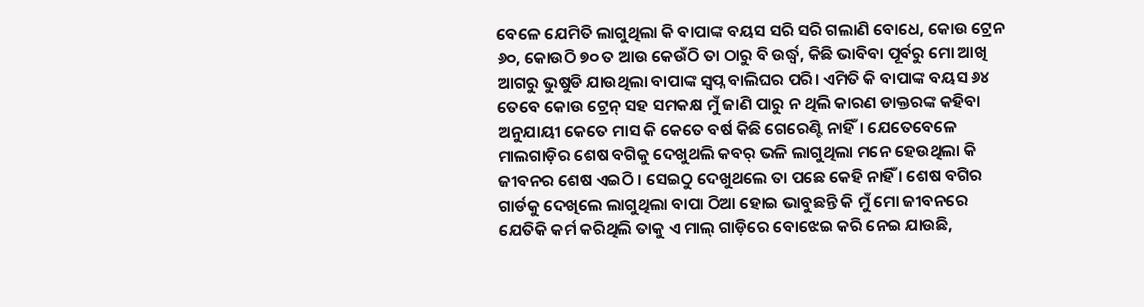ବେଳେ ଯେମିତି ଲାଗୁଥିଲା କି ବାପାଙ୍କ ବୟସ ସରି ସରି ଗଲାଣି ବୋଧେ, କୋଉ ଟ୍ରେନ ୬୦, କୋଉଠି ୭୦ ତ ଆଉ କେଉଁଠି ତା ଠାରୁ ବି ଉର୍ଦ୍ଧ୍ବ, କିଛି ଭାବିବା ପୂର୍ବରୁ ମୋ ଆଖି ଆଗରୁ ଭୁଷୁଡି ଯାଉଥିଲା ବାପାଙ୍କ ସ୍ବପ୍ନ ବାଲିଘର ପରି। ଏମିତି କି ବାପାଙ୍କ ବୟସ ୬୪ ତେବେ କୋଉ ଟ୍ରେନ୍ ସହ ସମକକ୍ଷ ମୁଁ ଜାଣି ପାରୁ ନ ଥିଲି କାରଣ ଡାକ୍ତରଙ୍କ କହିବା ଅନୁଯାୟୀ କେତେ ମାସ କି କେତେ ବର୍ଷ କିଛି ଗେରେଣ୍ଟି ନାହିଁ। ଯେତେବେଳେ ମାଲଗାଡ଼ିର ଶେଷ ବଗିକୁ ଦେଖୁଥଲି କବର୍ ଭଳି ଲାଗୁଥିଲା ମନେ ହେଉଥିଲା କି ଜୀବନର ଶେଷ ଏଇଠି । ସେଇଠୁ ଦେଖୁଥଲେ ତା ପଛେ କେହି ନାହିଁ । ଶେଷ ବଗିର ଗାର୍ଡକୁ ଦେଖିଲେ ଲାଗୁଥିଲା ବାପା ଠିଆ ହୋଇ ଭାବୁଛନ୍ତି କି ମୁଁ ମୋ ଜୀବନରେ ଯେତିକି କର୍ମ କରିଥିଲି ତାକୁ ଏ ମାଲ୍ ଗାଡ଼ିରେ ବୋଝେଇ କରି ନେଇ ଯାଉଛି,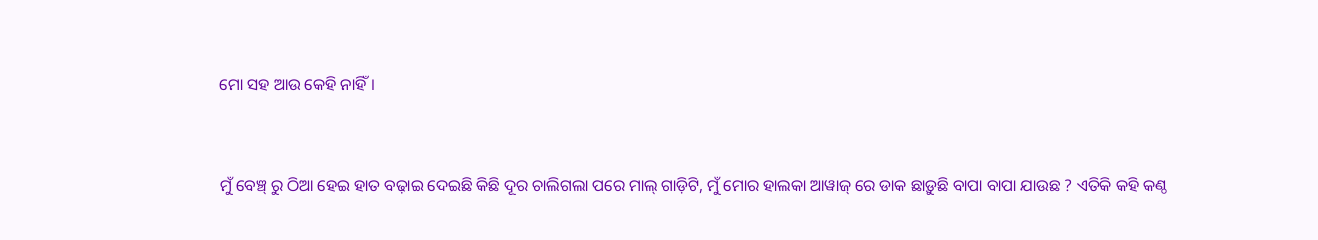ମୋ ସହ ଆଉ କେହି ନାହିଁ।


ମୁଁ ବେଞ୍ଚ୍ ରୁ ଠିଆ ହେଇ ହାତ ବଢ଼ାଇ ଦେଇଛି କିଛି ଦୂର ଚାଲିଗଲା ପରେ ମାଲ୍ ଗାଡ଼ିଟି, ମୁଁ ମୋର ହାଲକା ଆୱାଜ୍ ରେ ଡାକ ଛାଡ଼ୁଛି ବାପା ବାପା ଯାଉଛ ? ଏତିକି କହି କଣ୍ଠ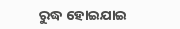ରୁଦ୍ଧ ହୋଇଯାଇ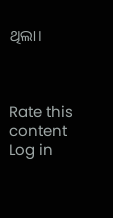ଥିଲା।



Rate this content
Log in